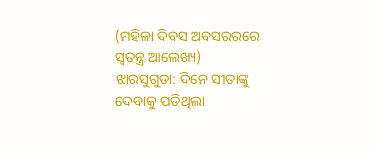(ମହିଳା ଦିବସ ଅବସରରରେ ସ୍ୱତନ୍ତ୍ର ଆଲେଖ୍ୟ)
ଝାରସୁଗୁଡା: ଦିନେ ସୀତାଙ୍କୁ ଦେବାକୁ ପଡିଥିଲା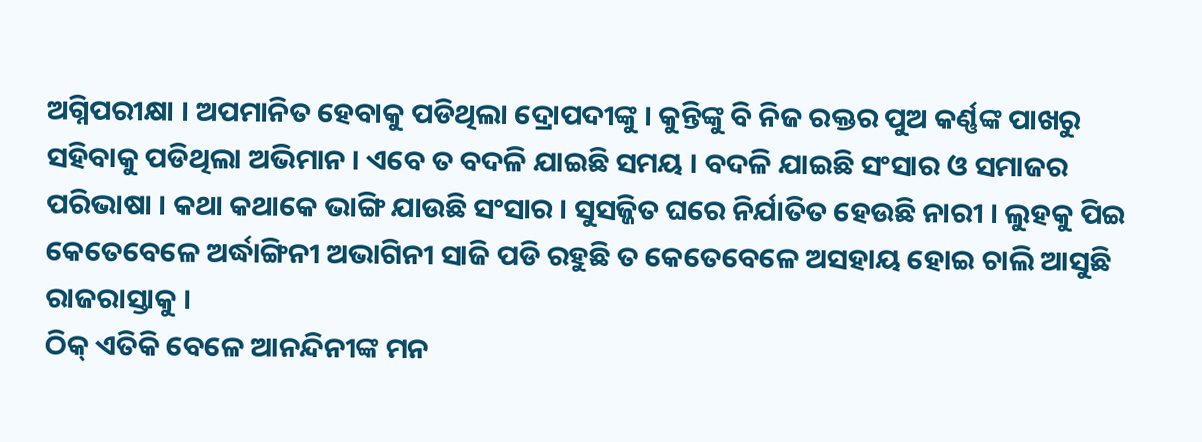ଅଗ୍ନିପରୀକ୍ଷା । ଅପମାନିତ ହେବାକୁ ପଡିଥିଲା ଦ୍ରୋପଦୀଙ୍କୁ । କୁନ୍ତିଙ୍କୁ ବି ନିଜ ରକ୍ତର ପୁଅ କର୍ଣ୍ଣଙ୍କ ପାଖରୁ ସହିବାକୁ ପଡିଥିଲା ଅଭିମାନ । ଏବେ ତ ବଦଳି ଯାଇଛି ସମୟ । ବଦଳି ଯାଇଛି ସଂସାର ଓ ସମାଜର ପରିଭାଷା । କଥା କଥାକେ ଭାଙ୍ଗି ଯାଉଛି ସଂସାର । ସୁସଜ୍ଜିତ ଘରେ ନିର୍ଯାତିତ ହେଉଛି ନାରୀ । ଲୁହକୁ ପିଇ କେତେବେଳେ ଅର୍ଦ୍ଧାଙ୍ଗିନୀ ଅଭାଗିନୀ ସାଜି ପଡି ରହୁଛି ତ କେତେବେଳେ ଅସହାୟ ହୋଇ ଚାଲି ଆସୁଛି ରାଜରାସ୍ତାକୁ ।
ଠିକ୍ ଏତିକି ବେଳେ ଆନନ୍ଦିନୀଙ୍କ ମନ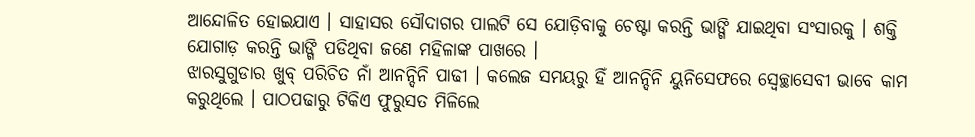ଆନ୍ଦୋଳିତ ହୋଇଯାଏ । ସାହାସର ସୌଦାଗର ପାଲଟି ସେ ଯୋଡ଼ିବାକୁ ଚେଷ୍ଟା କରନ୍ତି ଭାଙ୍ଗି ଯାଇଥିବା ସଂସାରକୁ । ଶକ୍ତି ଯୋଗାଡ଼ କରନ୍ତି ଭାଙ୍ଗି ପଡିଥିବା ଜଣେ ମହିଳାଙ୍କ ପାଖରେ ।
ଝାରସୁଗୁଡାର ଖୁବ୍ ପରିଚିତ ନାଁ ଆନନ୍ଦିନି ପାଢୀ । କଲେଜ ସମୟରୁ ହିଁ ଆନନ୍ଦିନି ୟୁନିସେଫରେ ସ୍ବେଚ୍ଛାସେବୀ ଭାବେ କାମ କରୁଥିଲେ । ପାଠପଢାରୁ ଟିକିଏ ଫୁରୁସତ ମିଳିଲେ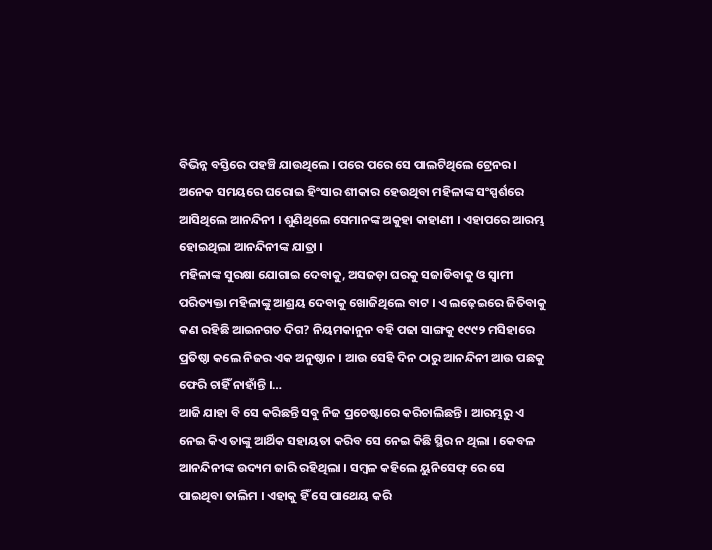ବିଭିନ୍ନ ବସ୍ତିରେ ପହଞ୍ଚି ଯାଉଥିଲେ । ପରେ ପରେ ସେ ପାଲଟିଥିଲେ ଟ୍ରେନର । ଅନେକ ସମୟରେ ଘରୋଇ ହିଂସାର ଶୀକାର ହେଉଥିବା ମହିଳାଙ୍କ ସଂସ୍ପର୍ଶରେ ଆସିଥିଲେ ଆନନ୍ଦିନୀ । ଶୁଣିଥିଲେ ସେମାନଙ୍କ ଅକୁହା କାହାଣୀ । ଏହାପରେ ଆରମ୍ଭ ହୋଇଥିଲା ଆନନ୍ଦିନୀଙ୍କ ଯାତ୍ରା ।
ମହିଳାଙ୍କ ସୁରକ୍ଷା ଯୋଗାଇ ଦେବାକୁ, ଅସଜଡ଼ା ଘରକୁ ସଜାଡିବାକୁ ଓ ସ୍ବାମୀ ପରିତ୍ୟକ୍ତା ମହିଳାଙ୍କୁ ଆଶ୍ରୟ ଦେବାକୁ ଖୋଜିଥିଲେ ବାଟ । ଏ ଲଢ଼େଇରେ ଜିତିବାକୁ କଣ ରହିଛି ଆଇନଗତ ଦିଗ? ନିୟମକାନୁନ ବହି ପଢା ସାଙ୍ଗକୁ ୧୯୯୨ ମସିହାରେ ପ୍ରତିଷ୍ଠା କଲେ ନିଜର ଏକ ଅନୁଷ୍ଠାନ । ଆଉ ସେହି ଦିନ ଠାରୁ ଆନନ୍ଦିନୀ ଆଉ ପଛକୁ ଫେରି ଚାହିଁ ନାହାଁନ୍ତି ।…
ଆଜି ଯାହା ବି ସେ କରିଛନ୍ତି ସବୁ ନିଜ ପ୍ରଚେଷ୍ଟାରେ କରିଚାଲିଛନ୍ତି । ଆରମ୍ଭରୁ ଏ ନେଇ କିଏ ତାଙ୍କୁ ଆର୍ଥିକ ସହାୟତା କରିବ ସେ ନେଇ କିଛି ସ୍ଥିର ନ ଥିଲା । କେବଳ ଆନନ୍ଦିନୀଙ୍କ ଉଦ୍ୟମ ଜାରି ରହିଥିଲା । ସମ୍ବଳ କହିଲେ ୟୁନିସେଫ୍ ରେ ସେ ପାଇଥିବା ତାଲିମ । ଏହାକୁ ହିଁ ସେ ପାଥେୟ କରି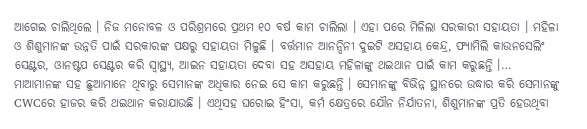ଆଗେଇ ଚାଲିଥିଲେ । ନିଜ ମନୋବଳ ଓ ପରିଶ୍ରମରେ ପ୍ରଥମ ୧୦ ବର୍ଷ କାମ ଚାଲିଲା । ଏହା ପରେ ମିଳିଲା ସରକାରୀ ସହାୟତା । ମହିଳା ଓ ଶିଶୁମାନଙ୍କ ଉନ୍ନତି ପାଇଁ ସରକାରଙ୍କ ପକ୍ଷରୁ ସହାୟତା ମିଳୁଛି । ବର୍ତ୍ତମାନ ଆନନ୍ଦିନୀ ଦୁଇଟି ଅସହାୟ କେନ୍ଦ୍ର, ଫ୍ୟାମିଲି କାଉନସେଲିଂ ସେଣ୍ଟର, ଓାନଷ୍ଟପ ସେଣ୍ଟର କରି ସ୍ବାସ୍ଥ୍ୟ, ଆଇନ ସହାୟତା ଦେବା ସହ ଅସହାୟ ମହିଳାଙ୍କୁ ଥଇଥାନ ପାଇଁ କାମ କରୁଛନ୍ତି ।…
ମାଆମାନଙ୍କ ସହ ଛୁଆମାନେ ଥିବାରୁ ସେମାନଙ୍କ ଅଧିକାର ନେଇ ସେ କାମ କରୁଛନ୍ତି । ସେମାନଙ୍କୁ ବିଭିନ୍ନ ସ୍ଥାନରେ ଉଦ୍ଧାର କରି ସେମାନଙ୍କୁ CWCରେ ହାଜର କରି ଥଇଥାନ କରାଯାଉଛି । ଏଥିସହ ଘରୋଇ ହିଂସା, କର୍ମ କ୍ଷେତ୍ରରେ ଯୌନ ନିର୍ଯାତନା, ଶିଶୁମାନଙ୍କ ପ୍ରତି ହେଉଥିବା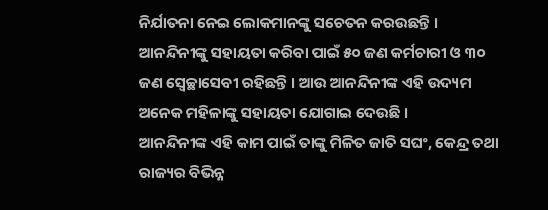ନିର୍ଯାତନା ନେଇ ଲୋକମାନଙ୍କୁ ସଚେତନ କରଉଛନ୍ତି ।
ଆନନ୍ଦିନୀଙ୍କୁ ସହାୟତା କରିବା ପାଇଁ ୫୦ ଜଣ କର୍ମଚାରୀ ଓ ୩୦ ଜଣ ସ୍ବେଚ୍ଛାସେବୀ ରହିଛନ୍ତି । ଆଉ ଆନନ୍ଦିନୀଙ୍କ ଏହି ଉଦ୍ୟମ ଅନେକ ମହିଳାଙ୍କୁ ସହାୟତା ଯୋଗାଇ ଦେଉଛି ।
ଆନନ୍ଦିନୀଙ୍କ ଏହି କାମ ପାଇଁ ତାଙ୍କୁ ମିଳିତ ଜାତି ସଘଂ, କେନ୍ଦ୍ର ତଥା ରାଜ୍ୟର ବିଭିନ୍ନ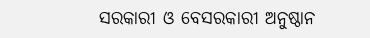ସରକାରୀ ଓ ବେସରକାରୀ ଅନୁଷ୍ଠାନ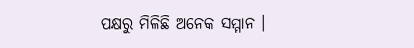ପକ୍ଷରୁ ମିଳିଛି ଅନେକ ସମ୍ମାନ ।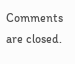Comments are closed.